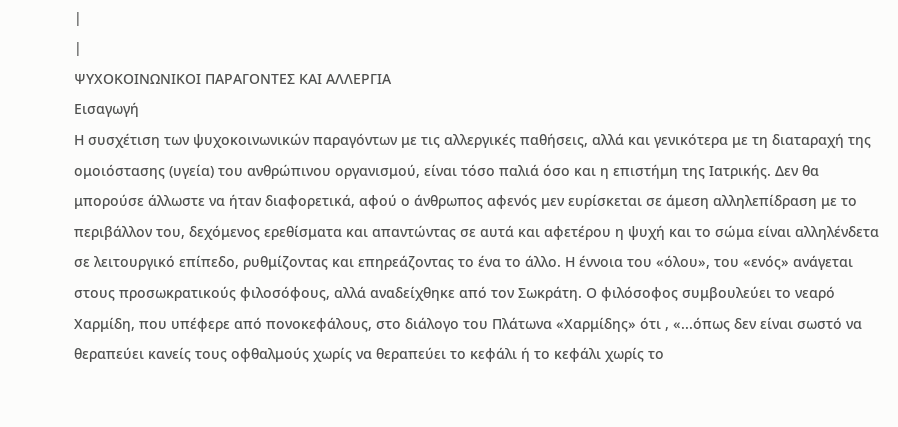|
|
ΨΥΧΟΚΟΙΝΩΝΙΚΟΙ ΠΑΡΑΓΟΝΤΕΣ ΚΑΙ ΑΛΛΕΡΓΙΑ
Εισαγωγή
Η συσχέτιση των ψυχοκοινωνικών παραγόντων με τις αλλεργικές παθήσεις, αλλά και γενικότερα με τη διαταραχή της ομοιόστασης (υγεία) του ανθρώπινου οργανισμού, είναι τόσο παλιά όσο και η επιστήμη της Ιατρικής. Δεν θα μπορούσε άλλωστε να ήταν διαφορετικά, αφού ο άνθρωπος αφενός μεν ευρίσκεται σε άμεση αλληλεπίδραση με το περιβάλλον του, δεχόμενος ερεθίσματα και απαντώντας σε αυτά και αφετέρου η ψυχή και το σώμα είναι αλληλένδετα σε λειτουργικό επίπεδο, ρυθμίζοντας και επηρεάζοντας το ένα το άλλο. Η έννοια του «όλου», του «ενός» ανάγεται στους προσωκρατικούς φιλοσόφους, αλλά αναδείχθηκε από τον Σωκράτη. Ο φιλόσοφος συμβουλεύει το νεαρό Χαρμίδη, που υπέφερε από πονοκεφάλους, στο διάλογο του Πλάτωνα «Χαρμίδης» ότι , «...όπως δεν είναι σωστό να θεραπεύει κανείς τους οφθαλμούς χωρίς να θεραπεύει το κεφάλι ή το κεφάλι χωρίς το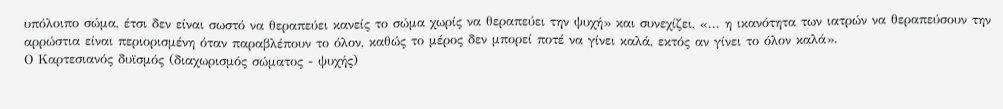υπόλοιπο σώμα, έτσι δεν είναι σωστό να θεραπεύει κανείς το σώμα χωρίς να θεραπεύει την ψυχή» και συνεχίζει, «... η ικανότητα των ιατρών να θεραπεύσουν την αρρώστια είναι περιορισμένη όταν παραβλέπουν το όλον, καθώς το μέρος δεν μπορεί ποτέ να γίνει καλά, εκτός αν γίνει το όλον καλά».
Ο Καρτεσιανός δυϊσμός (διαχωρισμός σώματος - ψυχής)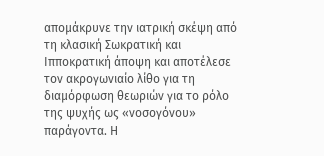απομάκρυνε την ιατρική σκέψη από τη κλασική Σωκρατική και Ιπποκρατική άποψη και αποτέλεσε τον ακρογωνιαίο λίθο για τη διαμόρφωση θεωριών για το ρόλο της ψυχής ως «νοσογόνου» παράγοντα. Η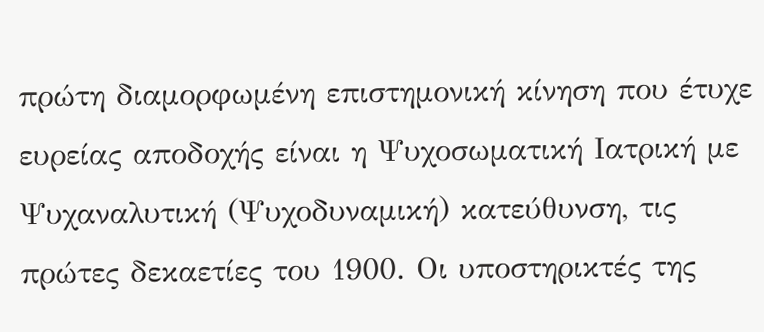πρώτη διαμορφωμένη επιστημονική κίνηση που έτυχε ευρείας αποδοχής είναι η Ψυχοσωματική Ιατρική με Ψυχαναλυτική (Ψυχοδυναμική) κατεύθυνση, τις πρώτες δεκαετίες του 1900. Οι υποστηρικτές της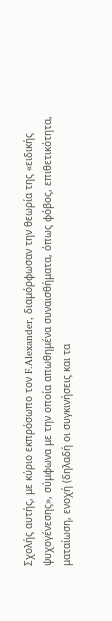Σχολής αυτής, με κύριο εκπρόσωπο τον F.Alexander, διαμόρφωσαν την θεωρία της «ειδικής ψυχογένεσης», σύμφωνα με την οποία απωθημένα συναισθήματα, όπως φόβος, επιθετικότητα, ματαίωση, ενοχή (δηλαδή οι συγκινήσεις και τα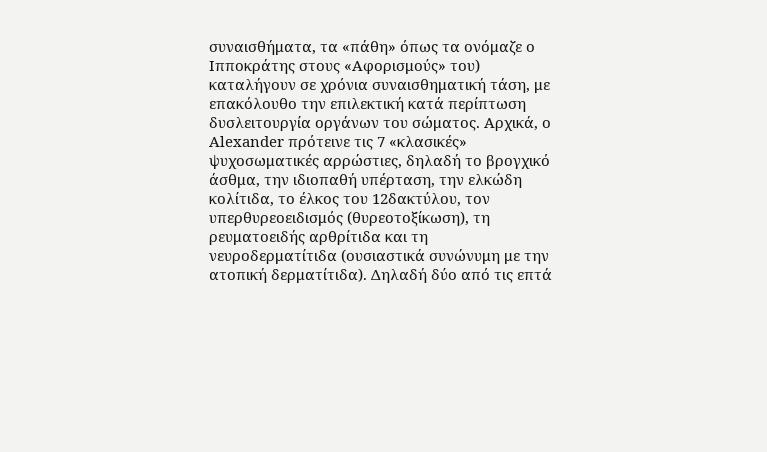συναισθήματα, τα «πάθη» όπως τα ονόμαζε ο Ιπποκράτης στους «Αφορισμούς» του) καταλήγουν σε χρόνια συναισθηματική τάση, με επακόλουθο την επιλεκτική κατά περίπτωση δυσλειτουργία οργάνων του σώματος. Αρχικά, o Alexander πρότεινε τις 7 «κλασικές» ψυχοσωματικές αρρώστιες, δηλαδή το βρογχικό άσθμα, την ιδιοπαθή υπέρταση, την ελκώδη κολίτιδα, το έλκος του 12δακτύλου, τον υπερθυρεοειδισμός (θυρεοτοξίκωση), τη ρευματοειδής αρθρίτιδα και τη νευροδερματίτιδα (ουσιαστικά συνώνυμη με την ατοπική δερματίτιδα). Δηλαδή δύο από τις επτά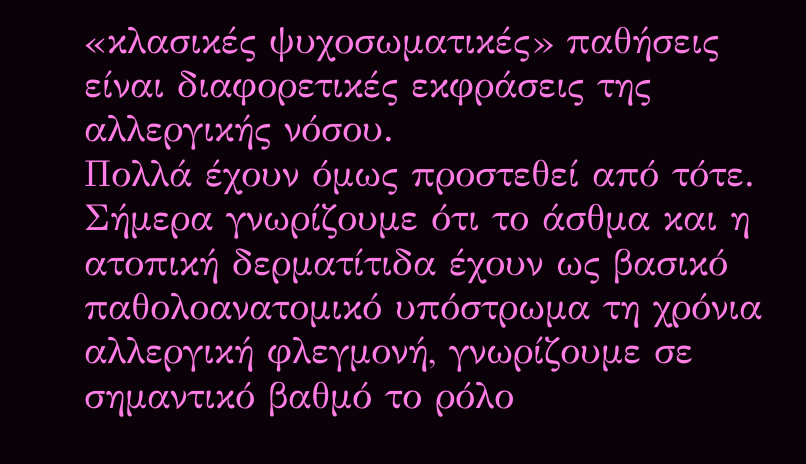«κλασικές ψυχοσωματικές» παθήσεις είναι διαφορετικές εκφράσεις της αλλεργικής νόσου.
Πολλά έχουν όμως προστεθεί από τότε. Σήμερα γνωρίζουμε ότι το άσθμα και η ατοπική δερματίτιδα έχουν ως βασικό παθολοανατομικό υπόστρωμα τη χρόνια αλλεργική φλεγμονή, γνωρίζουμε σε σημαντικό βαθμό το ρόλο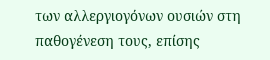των αλλεργιογόνων ουσιών στη παθογένεση τους, επίσης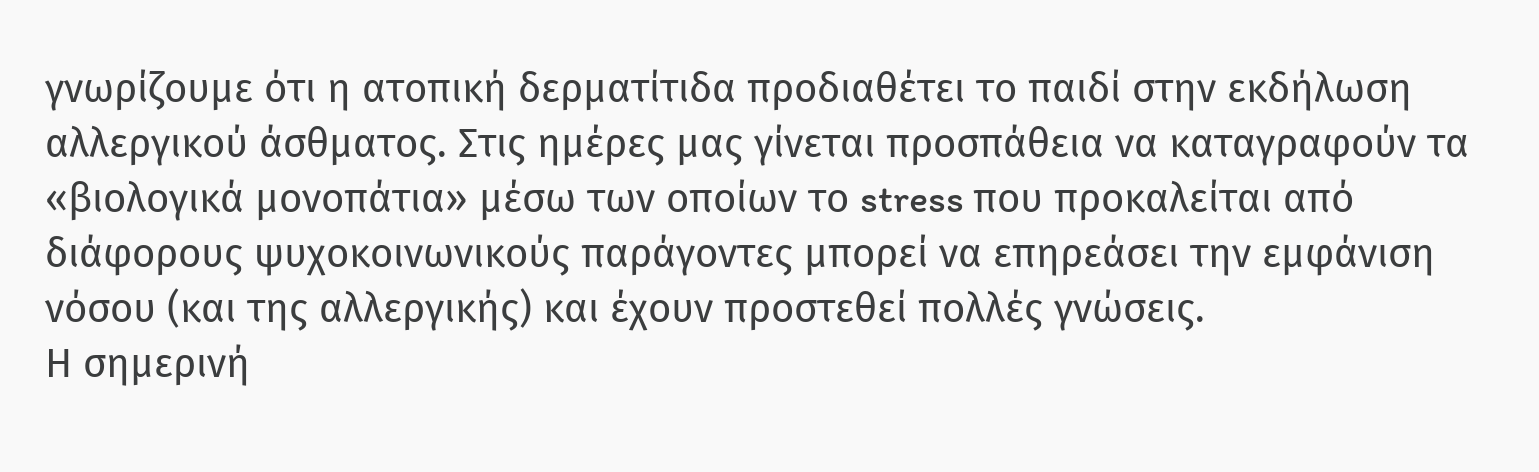γνωρίζουμε ότι η ατοπική δερματίτιδα προδιαθέτει το παιδί στην εκδήλωση αλλεργικού άσθματος. Στις ημέρες μας γίνεται προσπάθεια να καταγραφούν τα «βιολογικά μονοπάτια» μέσω των οποίων το stress που προκαλείται από διάφορους ψυχοκοινωνικούς παράγοντες μπορεί να επηρεάσει την εμφάνιση νόσου (και της αλλεργικής) και έχουν προστεθεί πολλές γνώσεις.
Η σημερινή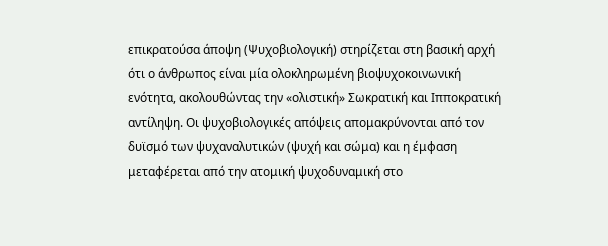επικρατούσα άποψη (Ψυχοβιολογική) στηρίζεται στη βασική αρχή ότι ο άνθρωπος είναι μία ολοκληρωμένη βιοψυχοκοινωνική ενότητα, ακολουθώντας την «ολιστική» Σωκρατική και Ιπποκρατική αντίληψη. Οι ψυχοβιολογικές απόψεις απομακρύνονται από τον δυϊσμό των ψυχαναλυτικών (ψυχή και σώμα) και η έμφαση μεταφέρεται από την ατομική ψυχοδυναμική στο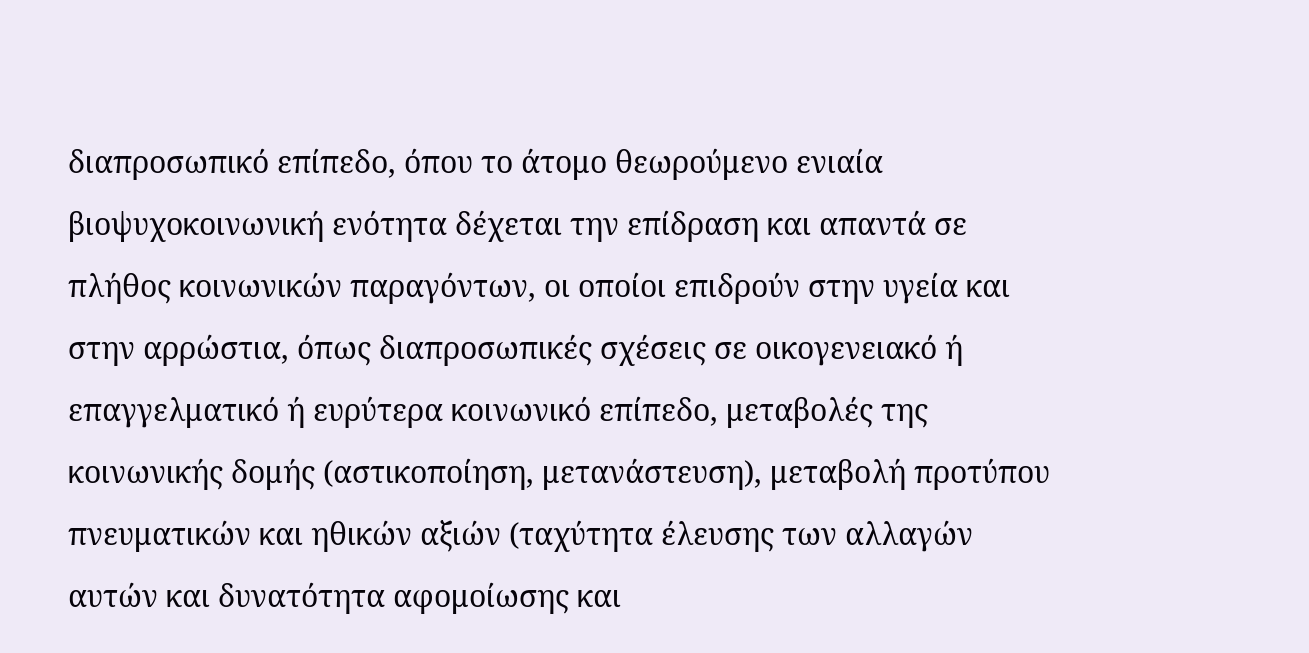διαπροσωπικό επίπεδο, όπου το άτομο θεωρούμενο ενιαία βιοψυχοκοινωνική ενότητα δέχεται την επίδραση και απαντά σε πλήθος κοινωνικών παραγόντων, οι οποίοι επιδρούν στην υγεία και στην αρρώστια, όπως διαπροσωπικές σχέσεις σε οικογενειακό ή επαγγελματικό ή ευρύτερα κοινωνικό επίπεδο, μεταβολές της κοινωνικής δομής (αστικοποίηση, μετανάστευση), μεταβολή προτύπου πνευματικών και ηθικών αξιών (ταχύτητα έλευσης των αλλαγών αυτών και δυνατότητα αφομοίωσης και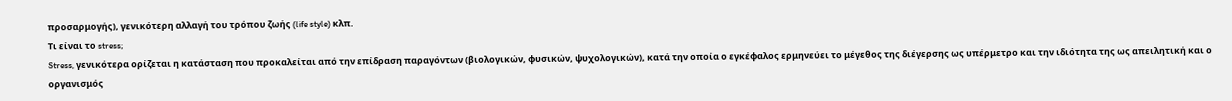προσαρμογής), γενικότερη αλλαγή του τρόπου ζωής (life style) κλπ.
Τι είναι το stress;
Stress, γενικότερα ορίζεται η κατάσταση που προκαλείται από την επίδραση παραγόντων (βιολογικών, φυσικών, ψυχολογικών), κατά την οποία ο εγκέφαλος ερμηνεύει το μέγεθος της διέγερσης ως υπέρμετρο και την ιδιότητα της ως απειλητική και ο οργανισμός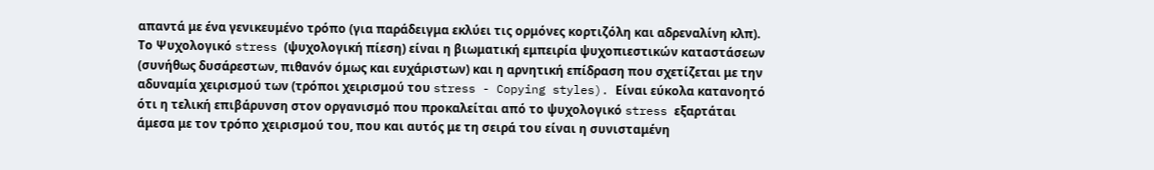απαντά με ένα γενικευμένο τρόπο (για παράδειγμα εκλύει τις ορμόνες κορτιζόλη και αδρεναλίνη κλπ). Το Ψυχολογικό stress (ψυχολογική πίεση) είναι η βιωματική εμπειρία ψυχοπιεστικών καταστάσεων (συνήθως δυσάρεστων, πιθανόν όμως και ευχάριστων) και η αρνητική επίδραση που σχετίζεται με την αδυναμία χειρισμού των (τρόποι χειρισμού του stress - Copying styles). Είναι εύκολα κατανοητό ότι η τελική επιβάρυνση στον οργανισμό που προκαλείται από το ψυχολογικό stress εξαρτάται άμεσα με τον τρόπο χειρισμού του, που και αυτός με τη σειρά του είναι η συνισταμένη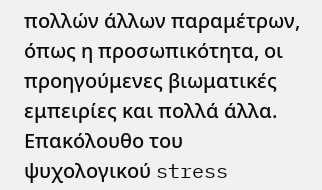πολλών άλλων παραμέτρων, όπως η προσωπικότητα, οι προηγούμενες βιωματικές εμπειρίες και πολλά άλλα.
Επακόλουθο του ψυχολογικού stress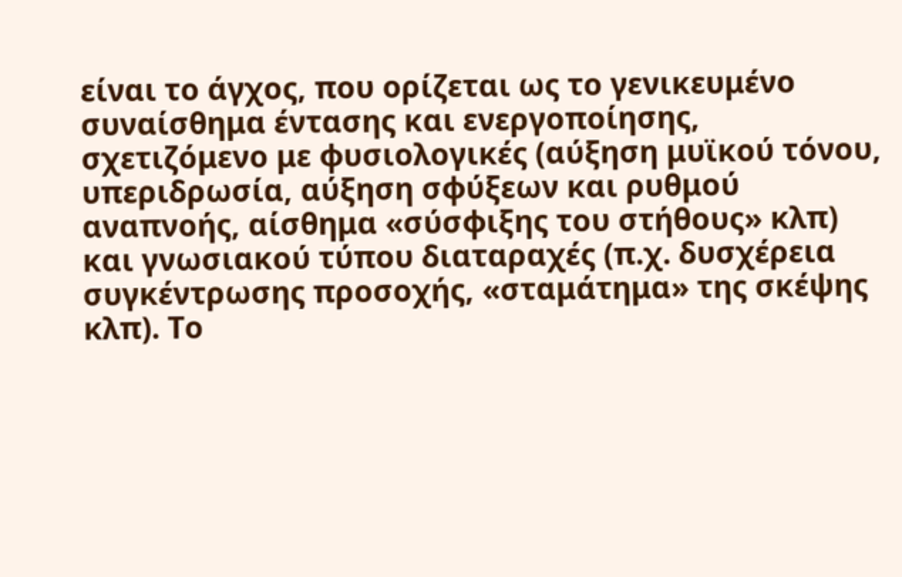είναι το άγχος, που ορίζεται ως το γενικευμένο συναίσθημα έντασης και ενεργοποίησης, σχετιζόμενο με φυσιολογικές (αύξηση μυϊκού τόνου, υπεριδρωσία, αύξηση σφύξεων και ρυθμού αναπνοής, αίσθημα «σύσφιξης του στήθους» κλπ) και γνωσιακού τύπου διαταραχές (π.χ. δυσχέρεια συγκέντρωσης προσοχής, «σταμάτημα» της σκέψης κλπ). Το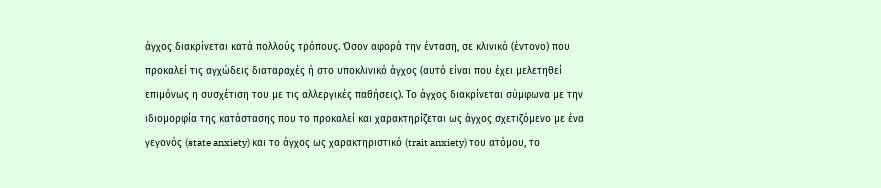άγχος διακρίνεται κατά πολλούς τρόπους. Όσον αφορά την ένταση, σε κλινικό (έντονο) που προκαλεί τις αγχώδεις διαταραχές ή στο υποκλινικό άγχος (αυτό είναι που έχει μελετηθεί επιμόνως η συσχέτιση του με τις αλλεργικές παθήσεις). Το άγχος διακρίνεται σύμφωνα με την ιδιομορφία της κατάστασης που το προκαλεί και χαρακτηρίζεται ως άγχος σχετιζόμενο με ένα γεγονός (state anxiety) και το άγχος ως χαρακτηριστικό (trait anxiety) του ατόμου, το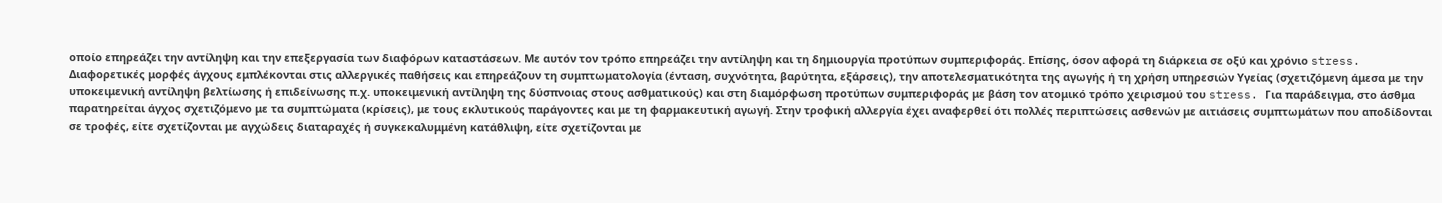οποίο επηρεάζει την αντίληψη και την επεξεργασία των διαφόρων καταστάσεων. Με αυτόν τον τρόπο επηρεάζει την αντίληψη και τη δημιουργία προτύπων συμπεριφοράς. Επίσης, όσον αφορά τη διάρκεια σε οξύ και χρόνιο stress.
Διαφορετικές μορφές άγχους εμπλέκονται στις αλλεργικές παθήσεις και επηρεάζουν τη συμπτωματολογία (ένταση, συχνότητα, βαρύτητα, εξάρσεις), την αποτελεσματικότητα της αγωγής ή τη χρήση υπηρεσιών Υγείας (σχετιζόμενη άμεσα με την υποκειμενική αντίληψη βελτίωσης ή επιδείνωσης π.χ. υποκειμενική αντίληψη της δύσπνοιας στους ασθματικούς) και στη διαμόρφωση προτύπων συμπεριφοράς με βάση τον ατομικό τρόπο χειρισμού του stress. Για παράδειγμα, στο άσθμα παρατηρείται άγχος σχετιζόμενο με τα συμπτώματα (κρίσεις), με τους εκλυτικούς παράγοντες και με τη φαρμακευτική αγωγή. Στην τροφική αλλεργία έχει αναφερθεί ότι πολλές περιπτώσεις ασθενών με αιτιάσεις συμπτωμάτων που αποδίδονται σε τροφές, είτε σχετίζονται με αγχώδεις διαταραχές ή συγκεκαλυμμένη κατάθλιψη, είτε σχετίζονται με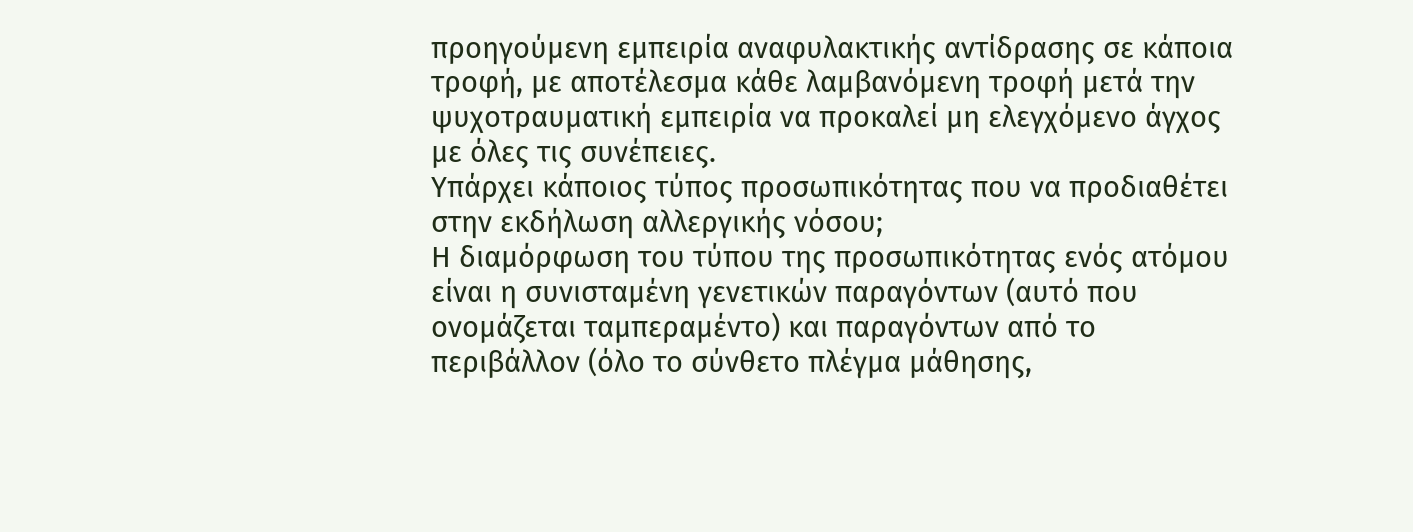προηγούμενη εμπειρία αναφυλακτικής αντίδρασης σε κάποια τροφή, με αποτέλεσμα κάθε λαμβανόμενη τροφή μετά την ψυχοτραυματική εμπειρία να προκαλεί μη ελεγχόμενο άγχος με όλες τις συνέπειες.
Υπάρχει κάποιος τύπος προσωπικότητας που να προδιαθέτει στην εκδήλωση αλλεργικής νόσου;
Η διαμόρφωση του τύπου της προσωπικότητας ενός ατόμου είναι η συνισταμένη γενετικών παραγόντων (αυτό που ονομάζεται ταμπεραμέντο) και παραγόντων από το περιβάλλον (όλο το σύνθετο πλέγμα μάθησης,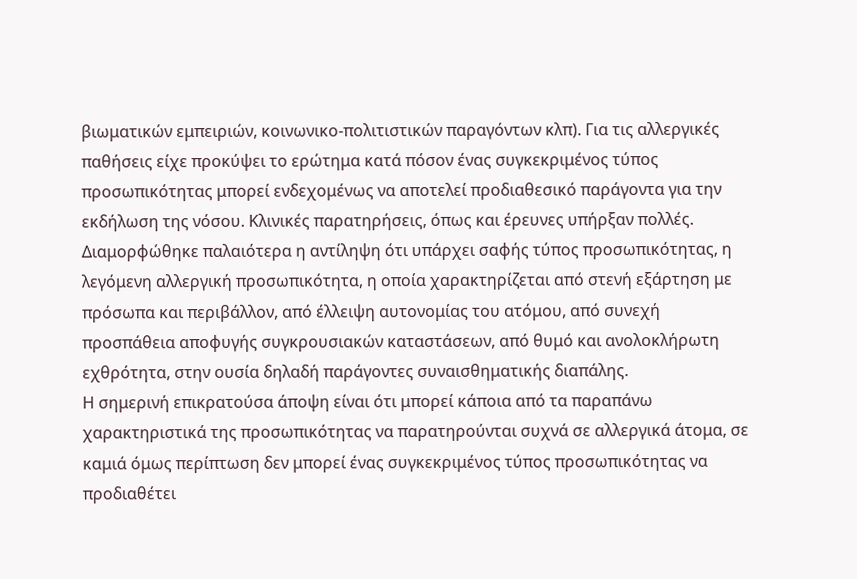βιωματικών εμπειριών, κοινωνικο-πολιτιστικών παραγόντων κλπ). Για τις αλλεργικές παθήσεις είχε προκύψει το ερώτημα κατά πόσον ένας συγκεκριμένος τύπος προσωπικότητας μπορεί ενδεχομένως να αποτελεί προδιαθεσικό παράγοντα για την εκδήλωση της νόσου. Κλινικές παρατηρήσεις, όπως και έρευνες υπήρξαν πολλές. Διαμορφώθηκε παλαιότερα η αντίληψη ότι υπάρχει σαφής τύπος προσωπικότητας, η λεγόμενη αλλεργική προσωπικότητα, η οποία χαρακτηρίζεται από στενή εξάρτηση με πρόσωπα και περιβάλλον, από έλλειψη αυτονομίας του ατόμου, από συνεχή προσπάθεια αποφυγής συγκρουσιακών καταστάσεων, από θυμό και ανολοκλήρωτη εχθρότητα, στην ουσία δηλαδή παράγοντες συναισθηματικής διαπάλης.
Η σημερινή επικρατούσα άποψη είναι ότι μπορεί κάποια από τα παραπάνω χαρακτηριστικά της προσωπικότητας να παρατηρούνται συχνά σε αλλεργικά άτομα, σε καμιά όμως περίπτωση δεν μπορεί ένας συγκεκριμένος τύπος προσωπικότητας να προδιαθέτει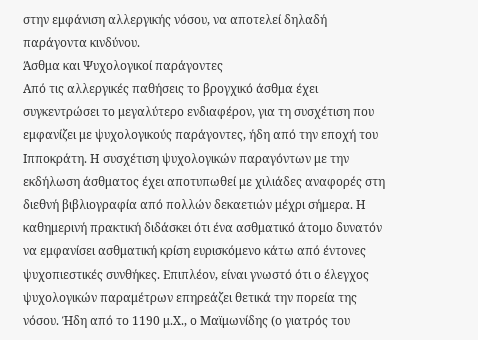στην εμφάνιση αλλεργικής νόσου, να αποτελεί δηλαδή παράγοντα κινδύνου.
Άσθμα και Ψυχολογικοί παράγοντες
Από τις αλλεργικές παθήσεις το βρογχικό άσθμα έχει συγκεντρώσει το μεγαλύτερο ενδιαφέρον, για τη συσχέτιση που εμφανίζει με ψυχολογικούς παράγοντες, ήδη από την εποχή του Ιπποκράτη. Η συσχέτιση ψυχολογικών παραγόντων με την εκδήλωση άσθματος έχει αποτυπωθεί με χιλιάδες αναφορές στη διεθνή βιβλιογραφία από πολλών δεκαετιών μέχρι σήμερα. Η καθημερινή πρακτική διδάσκει ότι ένα ασθματικό άτομο δυνατόν να εμφανίσει ασθματική κρίση ευρισκόμενο κάτω από έντονες ψυχοπιεστικές συνθήκες. Επιπλέον, είναι γνωστό ότι ο έλεγχος ψυχολογικών παραμέτρων επηρεάζει θετικά την πορεία της νόσου. Ήδη από το 1190 μ.Χ., ο Μαϊμωνίδης (ο γιατρός του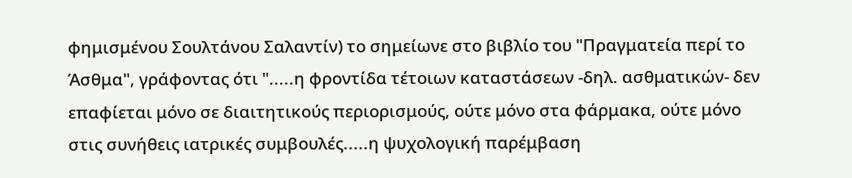φημισμένου Σουλτάνου Σαλαντίν) το σημείωνε στο βιβλίο του "Πραγματεία περί το Άσθμα", γράφοντας ότι ".....η φροντίδα τέτοιων καταστάσεων -δηλ. ασθματικών- δεν επαφίεται μόνο σε διαιτητικούς περιορισμούς, ούτε μόνο στα φάρμακα, ούτε μόνο στις συνήθεις ιατρικές συμβουλές.....η ψυχολογική παρέμβαση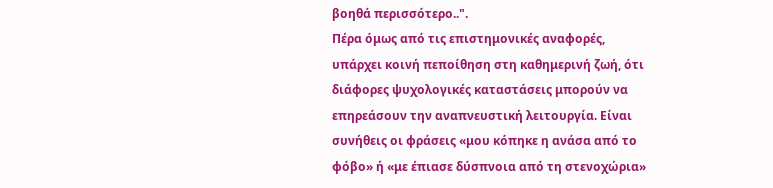βοηθά περισσότερο..".
Πέρα όμως από τις επιστημονικές αναφορές, υπάρχει κοινή πεποίθηση στη καθημερινή ζωή, ότι διάφορες ψυχολογικές καταστάσεις μπορούν να επηρεάσουν την αναπνευστική λειτουργία. Είναι συνήθεις οι φράσεις «μου κόπηκε η ανάσα από το φόβο» ή «με έπιασε δύσπνοια από τη στενοχώρια»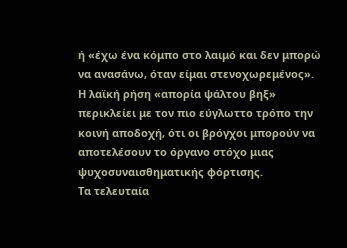ή «έχω ένα κόμπο στο λαιμό και δεν μπορώ να ανασάνω, όταν είμαι στενοχωρεμένος». Η λαϊκή ρήση «απορία ψάλτου βηξ» περικλείει με τον πιο εύγλωττο τρόπο την κοινή αποδοχή, ότι οι βρόγχοι μπορούν να αποτελέσουν το όργανο στόχο μιας ψυχοσυναισθηματικής φόρτισης.
Τα τελευταία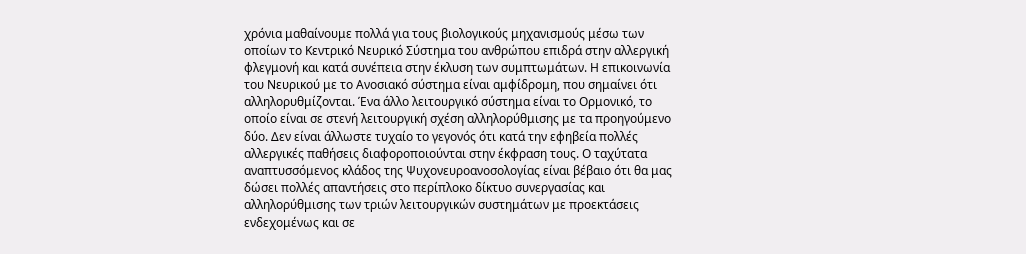χρόνια μαθαίνουμε πολλά για τους βιολογικούς μηχανισμούς μέσω των οποίων το Κεντρικό Νευρικό Σύστημα του ανθρώπου επιδρά στην αλλεργική φλεγμονή και κατά συνέπεια στην έκλυση των συμπτωμάτων. Η επικοινωνία του Νευρικού με το Ανοσιακό σύστημα είναι αμφίδρομη, που σημαίνει ότι αλληλορυθμίζονται. Ένα άλλο λειτουργικό σύστημα είναι το Ορμονικό, το οποίο είναι σε στενή λειτουργική σχέση αλληλορύθμισης με τα προηγούμενο δύο. Δεν είναι άλλωστε τυχαίο το γεγονός ότι κατά την εφηβεία πολλές αλλεργικές παθήσεις διαφοροποιούνται στην έκφραση τους. Ο ταχύτατα αναπτυσσόμενος κλάδος της Ψυχονευροανοσολογίας είναι βέβαιο ότι θα μας δώσει πολλές απαντήσεις στο περίπλοκο δίκτυο συνεργασίας και αλληλορύθμισης των τριών λειτουργικών συστημάτων με προεκτάσεις ενδεχομένως και σε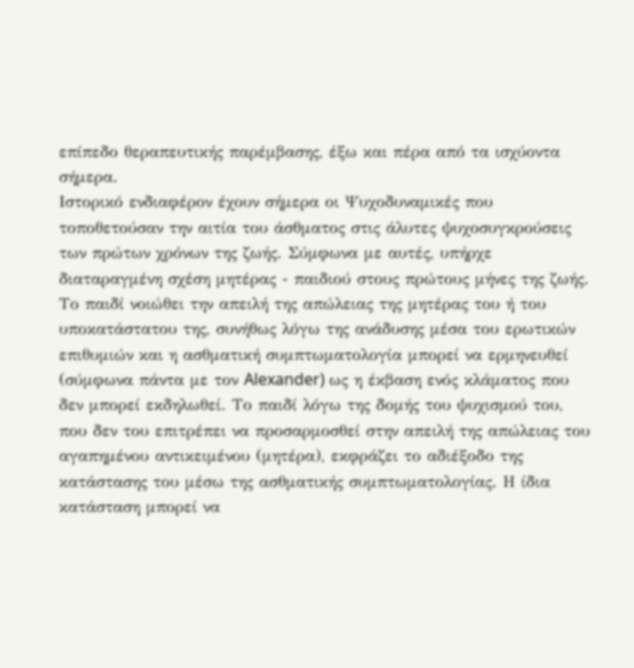επίπεδο θεραπευτικής παρέμβασης, έξω και πέρα από τα ισχύοντα σήμερα.
Ιστορικό ενδιαφέρον έχουν σήμερα οι Ψυχοδυναμικές που τοποθετούσαν την αιτία του άσθματος στις άλυτες ψυχοσυγκρούσεις των πρώτων χρόνων της ζωής. Σύμφωνα με αυτές, υπήρχε διαταραγμένη σχέση μητέρας - παιδιού στους πρώτους μήνες της ζωής. Το παιδί νοιώθει την απειλή της απώλειας της μητέρας του ή του υποκατάστατου της, συνήθως λόγω της ανάδυσης μέσα του ερωτικών επιθυμιών και η ασθματική συμπτωματολογία μπορεί να ερμηνευθεί (σύμφωνα πάντα με τον Alexander) ως η έκβαση ενός κλάματος που δεν μπορεί εκδηλωθεί. Το παιδί λόγω της δομής του ψυχισμού του, που δεν του επιτρέπει να προσαρμοσθεί στην απειλή της απώλειας του αγαπημένου αντικειμένου (μητέρα), εκφράζει το αδιέξοδο της κατάστασης του μέσω της ασθματικής συμπτωματολογίας. Η ίδια κατάσταση μπορεί να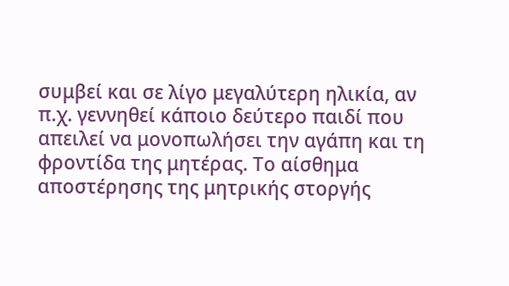συμβεί και σε λίγο μεγαλύτερη ηλικία, αν π.χ. γεννηθεί κάποιο δεύτερο παιδί που απειλεί να μονοπωλήσει την αγάπη και τη φροντίδα της μητέρας. Το αίσθημα αποστέρησης της μητρικής στοργής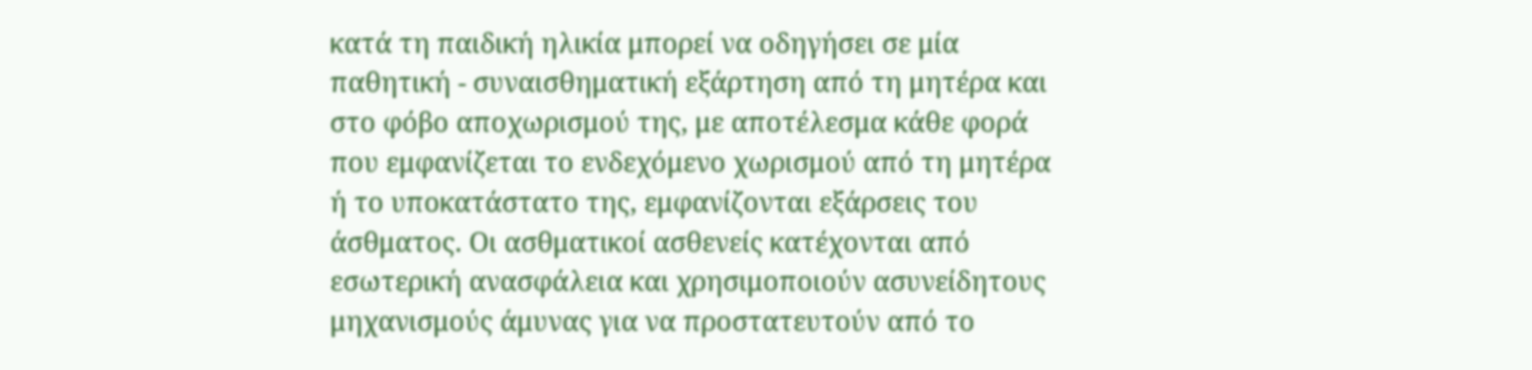κατά τη παιδική ηλικία μπορεί να οδηγήσει σε μία παθητική - συναισθηματική εξάρτηση από τη μητέρα και στο φόβο αποχωρισμού της, με αποτέλεσμα κάθε φορά που εμφανίζεται το ενδεχόμενο χωρισμού από τη μητέρα ή το υποκατάστατο της, εμφανίζονται εξάρσεις του άσθματος. Οι ασθματικοί ασθενείς κατέχονται από εσωτερική ανασφάλεια και χρησιμοποιούν ασυνείδητους μηχανισμούς άμυνας για να προστατευτούν από το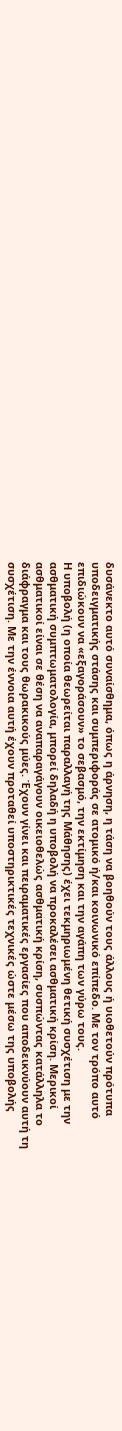δυσάνεκτο αυτό συναίσθημα, όπως η άρνηση, η τάση να βοηθούν τους άλλους ή υιοθετούν πρότυπα υποδειγματικής στάσης και συμπεριφοράς σε ατομικό ή/και κοινωνικό επίπεδο. Με τον τρόπο αυτό επιδιώκουν να «εξαγοράσουν» το σεβασμό, την εκτίμηση και την αγάπη των γύρω τους.
Η υποβολή (η οποία θεωρείται παραλλαγή της Μάθησης) έχει τεκμηριωμένη θετική συσχέτιση με την ασθματική συμπτωματολογία, μπορεί δηλαδή η υποβολή να προκαλέσει ασθματική κρίση. Μερικοί ασθματικοί είναι σε θέση να αναπαραγάγουν οικειοθελώς ασθματική κρίση, συσπώντας κατάλληλα το διάφραγμα και τους θωρακικούς μύες. Έχουν γίνει και πειραματικές εργασίες που αποδεικνύουν αυτή τη συσχέτιση. Με την έννοια αυτή έχουν προταθεί υποστηρικτικές τεχνικές ώστε μέσω της υποβολής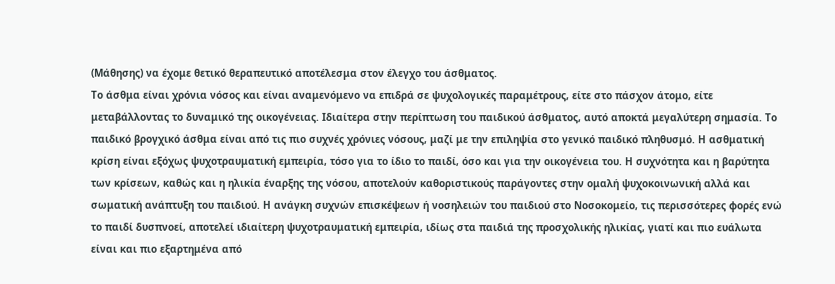(Μάθησης) να έχομε θετικό θεραπευτικό αποτέλεσμα στον έλεγχο του άσθματος.
Το άσθμα είναι χρόνια νόσος και είναι αναμενόμενο να επιδρά σε ψυχολογικές παραμέτρους, είτε στο πάσχον άτομο, είτε μεταβάλλοντας το δυναμικό της οικογένειας. Ιδιαίτερα στην περίπτωση του παιδικού άσθματος, αυτό αποκτά μεγαλύτερη σημασία. Το παιδικό βρογχικό άσθμα είναι από τις πιο συχνές χρόνιες νόσους, μαζί με την επιληψία στο γενικό παιδικό πληθυσμό. Η ασθματική κρίση είναι εξόχως ψυχοτραυματική εμπειρία, τόσο για το ίδιο το παιδί, όσο και για την οικογένεια του. Η συχνότητα και η βαρύτητα των κρίσεων, καθώς και η ηλικία έναρξης της νόσου, αποτελούν καθοριστικούς παράγοντες στην ομαλή ψυχοκοινωνική αλλά και σωματική ανάπτυξη του παιδιού. Η ανάγκη συχνών επισκέψεων ή νοσηλειών του παιδιού στο Νοσοκομείο, τις περισσότερες φορές ενώ το παιδί δυσπνοεί, αποτελεί ιδιαίτερη ψυχοτραυματική εμπειρία, ιδίως στα παιδιά της προσχολικής ηλικίας, γιατί και πιο ευάλωτα είναι και πιο εξαρτημένα από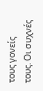τους γονείς τους. Οι συχνές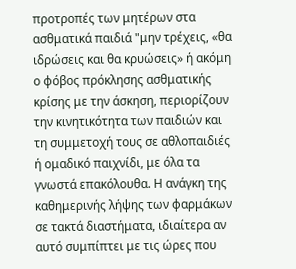προτροπές των μητέρων στα ασθματικά παιδιά "μην τρέχεις, «θα ιδρώσεις και θα κρυώσεις» ή ακόμη ο φόβος πρόκλησης ασθματικής κρίσης με την άσκηση, περιορίζουν την κινητικότητα των παιδιών και τη συμμετοχή τους σε αθλοπαιδιές ή ομαδικό παιχνίδι, με όλα τα γνωστά επακόλουθα. Η ανάγκη της καθημερινής λήψης των φαρμάκων σε τακτά διαστήματα, ιδιαίτερα αν αυτό συμπίπτει με τις ώρες που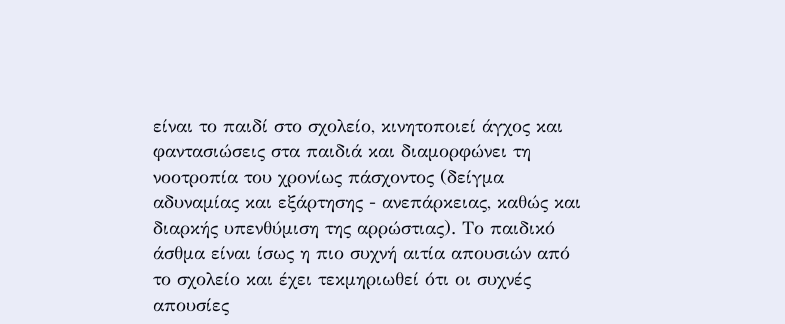είναι το παιδί στο σχολείο, κινητοποιεί άγχος και φαντασιώσεις στα παιδιά και διαμορφώνει τη νοοτροπία του χρονίως πάσχοντος (δείγμα αδυναμίας και εξάρτησης - ανεπάρκειας, καθώς και διαρκής υπενθύμιση της αρρώστιας). Το παιδικό άσθμα είναι ίσως η πιο συχνή αιτία απουσιών από το σχολείο και έχει τεκμηριωθεί ότι οι συχνές απουσίες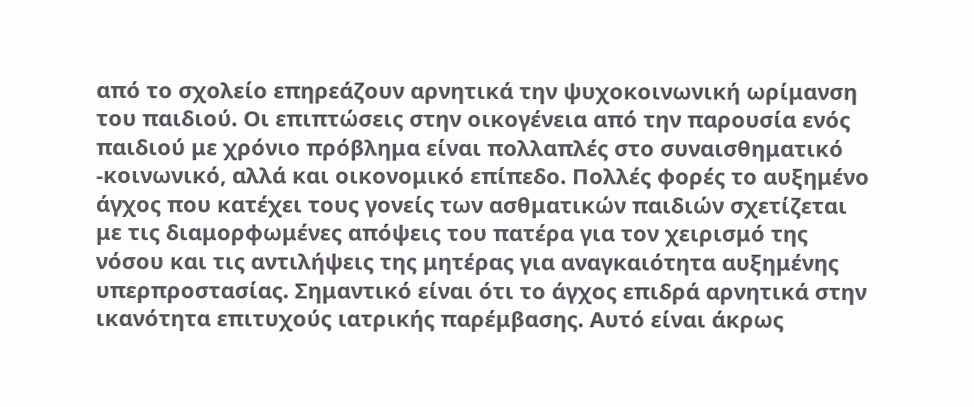από το σχολείο επηρεάζουν αρνητικά την ψυχοκοινωνική ωρίμανση του παιδιού. Οι επιπτώσεις στην οικογένεια από την παρουσία ενός παιδιού με χρόνιο πρόβλημα είναι πολλαπλές στο συναισθηματικό -κοινωνικό, αλλά και οικονομικό επίπεδο. Πολλές φορές το αυξημένο άγχος που κατέχει τους γονείς των ασθματικών παιδιών σχετίζεται με τις διαμορφωμένες απόψεις του πατέρα για τον χειρισμό της νόσου και τις αντιλήψεις της μητέρας για αναγκαιότητα αυξημένης υπερπροστασίας. Σημαντικό είναι ότι το άγχος επιδρά αρνητικά στην ικανότητα επιτυχούς ιατρικής παρέμβασης. Αυτό είναι άκρως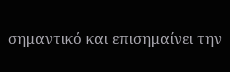σημαντικό και επισημαίνει την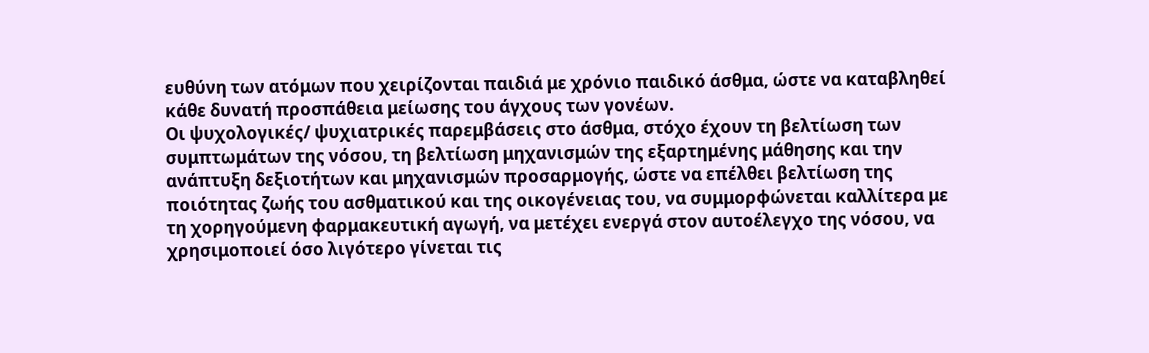ευθύνη των ατόμων που χειρίζονται παιδιά με χρόνιο παιδικό άσθμα, ώστε να καταβληθεί κάθε δυνατή προσπάθεια μείωσης του άγχους των γονέων.
Οι ψυχολογικές/ ψυχιατρικές παρεμβάσεις στο άσθμα, στόχο έχουν τη βελτίωση των συμπτωμάτων της νόσου, τη βελτίωση μηχανισμών της εξαρτημένης μάθησης και την ανάπτυξη δεξιοτήτων και μηχανισμών προσαρμογής, ώστε να επέλθει βελτίωση της ποιότητας ζωής του ασθματικού και της οικογένειας του, να συμμορφώνεται καλλίτερα με τη χορηγούμενη φαρμακευτική αγωγή, να μετέχει ενεργά στον αυτοέλεγχο της νόσου, να χρησιμοποιεί όσο λιγότερο γίνεται τις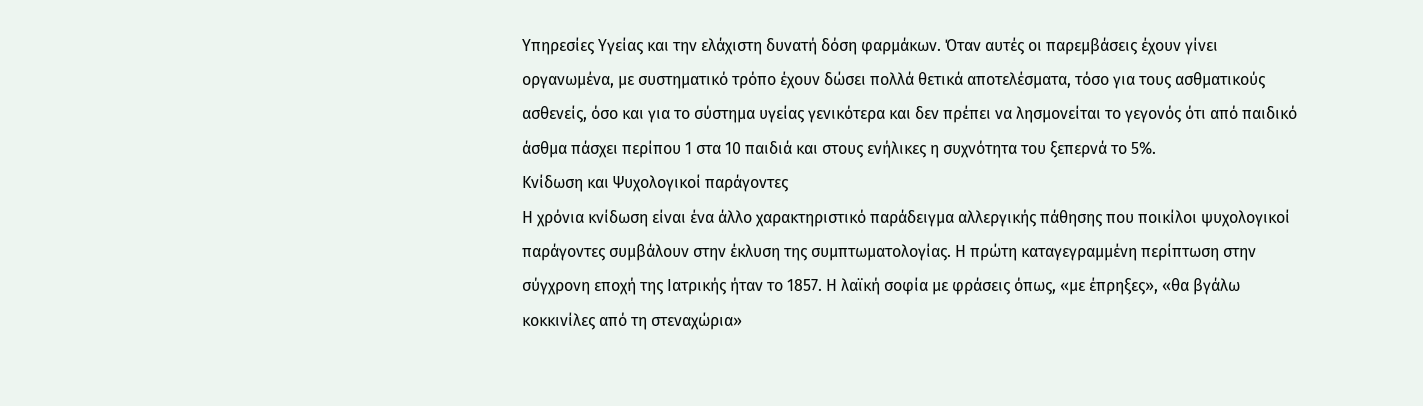Υπηρεσίες Υγείας και την ελάχιστη δυνατή δόση φαρμάκων. Όταν αυτές οι παρεμβάσεις έχουν γίνει οργανωμένα, με συστηματικό τρόπο έχουν δώσει πολλά θετικά αποτελέσματα, τόσο για τους ασθματικούς ασθενείς, όσο και για το σύστημα υγείας γενικότερα και δεν πρέπει να λησμονείται το γεγονός ότι από παιδικό άσθμα πάσχει περίπου 1 στα 10 παιδιά και στους ενήλικες η συχνότητα του ξεπερνά το 5%.
Κνίδωση και Ψυχολογικοί παράγοντες
Η χρόνια κνίδωση είναι ένα άλλο χαρακτηριστικό παράδειγμα αλλεργικής πάθησης που ποικίλοι ψυχολογικοί παράγοντες συμβάλουν στην έκλυση της συμπτωματολογίας. Η πρώτη καταγεγραμμένη περίπτωση στην σύγχρονη εποχή της Ιατρικής ήταν το 1857. Η λαϊκή σοφία με φράσεις όπως, «με έπρηξες», «θα βγάλω κοκκινίλες από τη στεναχώρια»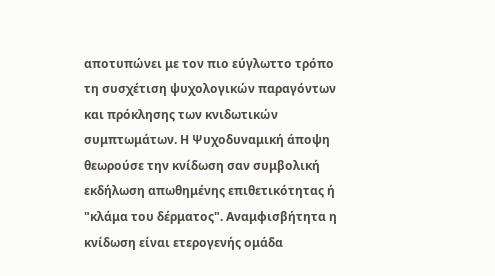αποτυπώνει με τον πιο εύγλωττο τρόπο τη συσχέτιση ψυχολογικών παραγόντων και πρόκλησης των κνιδωτικών συμπτωμάτων. Η Ψυχοδυναμική άποψη θεωρούσε την κνίδωση σαν συμβολική εκδήλωση απωθημένης επιθετικότητας ή "κλάμα του δέρματος". Αναμφισβήτητα η κνίδωση είναι ετερογενής ομάδα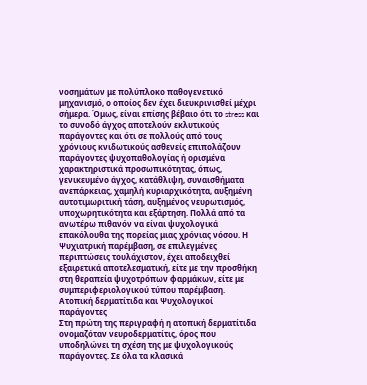νοσημάτων με πολύπλοκο παθογενετικό μηχανισμό, ο οποίος δεν έχει διευκρινισθεί μέχρι σήμερα. Όμως, είναι επίσης βέβαιο ότι το stress και το συνοδό άγχος αποτελούν εκλυτικούς παράγοντες και ότι σε πολλούς από τους χρόνιους κνιδωτικούς ασθενείς επιπολάζουν παράγοντες ψυχοπαθολογίας ή ορισμένα χαρακτηριστικά προσωπικότητας, όπως, γενικευμένο άγχος, κατάθλιψη, συναισθήματα ανεπάρκειας, χαμηλή κυριαρχικότητα, αυξημένη αυτοτιμωριτική τάση, αυξημένος νευρωτισμός, υποχωρητικότητα και εξάρτηση. Πολλά από τα ανωτέρω πιθανόν να είναι ψυχολογικά επακόλουθα της πορείας μιας χρόνιας νόσου. Η Ψυχιατρική παρέμβαση, σε επιλεγμένες περιπτώσεις τουλάχιστον, έχει αποδειχθεί εξαιρετικά αποτελεσματική, είτε με την προσθήκη στη θεραπεία ψυχοτρόπων φαρμάκων, είτε με συμπεριφεριολογικού τύπου παρέμβαση.
Ατοπική δερματίτιδα και Ψυχολογικοί παράγοντες
Στη πρώτη της περιγραφή η ατοπική δερματίτιδα ονομαζόταν νευροδερματίτις, όρος που υποδηλώνει τη σχέση της με ψυχολογικούς παράγοντες. Σε όλα τα κλασικά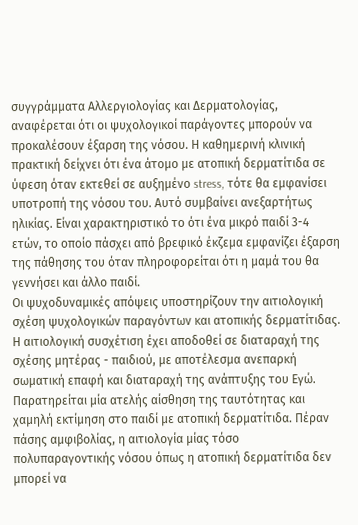συγγράμματα Αλλεργιολογίας και Δερματολογίας, αναφέρεται ότι οι ψυχολογικοί παράγοντες μπορούν να προκαλέσουν έξαρση της νόσου. Η καθημερινή κλινική πρακτική δείχνει ότι ένα άτομο με ατοπική δερματίτιδα σε ύφεση όταν εκτεθεί σε αυξημένο stress, τότε θα εμφανίσει υποτροπή της νόσου του. Αυτό συμβαίνει ανεξαρτήτως ηλικίας. Είναι χαρακτηριστικό το ότι ένα μικρό παιδί 3-4 ετών, το οποίο πάσχει από βρεφικό έκζεμα εμφανίζει έξαρση της πάθησης του όταν πληροφορείται ότι η μαμά του θα γεννήσει και άλλο παιδί.
Οι ψυχοδυναμικές απόψεις υποστηρίζουν την αιτιολογική σχέση ψυχολογικών παραγόντων και ατοπικής δερματίτιδας. Η αιτιολογική συσχέτιση έχει αποδοθεί σε διαταραχή της σχέσης μητέρας - παιδιού, με αποτέλεσμα ανεπαρκή σωματική επαφή και διαταραχή της ανάπτυξης του Εγώ. Παρατηρείται μία ατελής αίσθηση της ταυτότητας και χαμηλή εκτίμηση στο παιδί με ατοπική δερματίτιδα. Πέραν πάσης αμφιβολίας, η αιτιολογία μίας τόσο πολυπαραγοντικής νόσου όπως η ατοπική δερματίτιδα δεν μπορεί να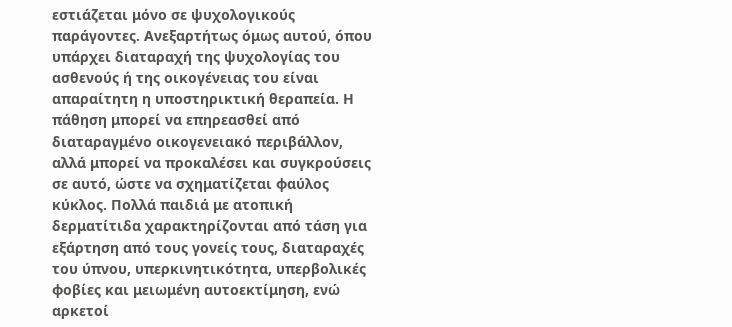εστιάζεται μόνο σε ψυχολογικούς παράγοντες. Ανεξαρτήτως όμως αυτού, όπου υπάρχει διαταραχή της ψυχολογίας του ασθενούς ή της οικογένειας του είναι απαραίτητη η υποστηρικτική θεραπεία. Η πάθηση μπορεί να επηρεασθεί από διαταραγμένο οικογενειακό περιβάλλον, αλλά μπορεί να προκαλέσει και συγκρούσεις σε αυτό, ώστε να σχηματίζεται φαύλος κύκλος. Πολλά παιδιά με ατοπική δερματίτιδα χαρακτηρίζονται από τάση για εξάρτηση από τους γονείς τους, διαταραχές του ύπνου, υπερκινητικότητα, υπερβολικές φοβίες και μειωμένη αυτοεκτίμηση, ενώ αρκετοί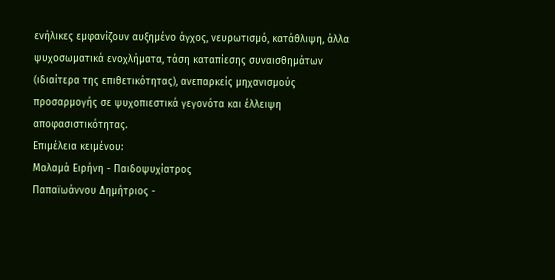ενήλικες εμφανίζουν αυξημένο άγχος, νευρωτισμό, κατάθλιψη, άλλα ψυχοσωματικά ενοχλήματα, τάση καταπίεσης συναισθημάτων (ιδιαίτερα της επιθετικότητας), ανεπαρκείς μηχανισμούς προσαρμογής σε ψυχοπιεστικά γεγονότα και έλλειψη αποφασιστικότητας.
Επιμέλεια κειμένου:
Μαλαμά Ειρήνη - Παιδοψυχίατρος
Παπαϊωάννου Δημήτριος -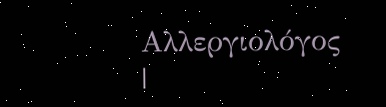Αλλεργιολόγος
|